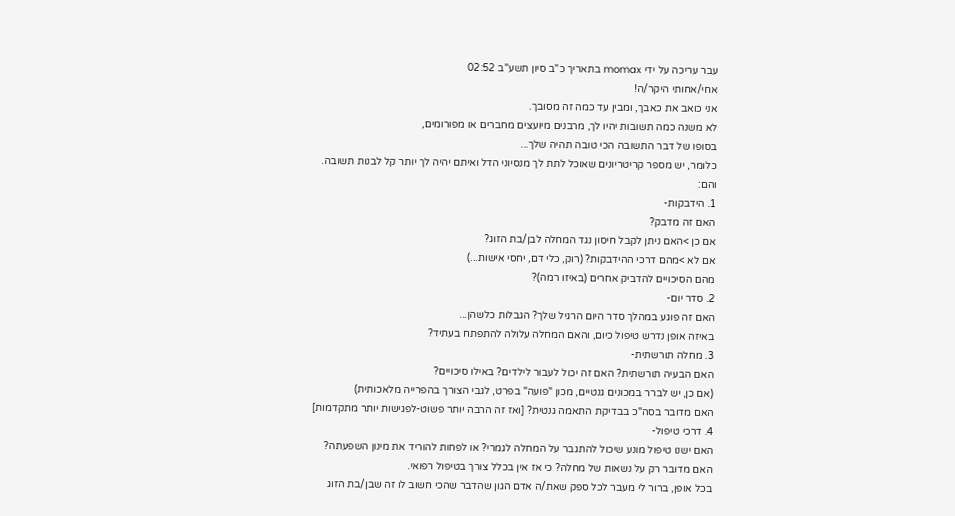עבר עריכה על ידי momax בתאריך כ"ב סיון תשע"ב 02:52
אחי/אחותי היקר/ה!
אני כואב את כאבך, ומבין עד כמה זה מסובך.
לא משנה כמה תשובות יהיו לך, מרבנים מיועצים מחברים או מפורומים,
בסופו של דבר התשובה הכי טובה תהיה שלך...
כלומר, יש מספר קריטריונים שאוכל לתת לך מנסיוני הדל ואיתם יהיה לך יותר קל לבנות תשובה.
והם:
1. הידבקות-
האם זה מדבק?
אם כן >האם ניתן לקבל חיסון נגד המחלה לבן/בת הזוג?
אם לא >מהם דרכי ההידבקות? (רוק, כלי דם, יחסי אישות...)
מהם הסיכויים להדביק אחרים (באיזו רמה)?
2. סדר יום-
האם זה פוגע במהלך סדר היום הרגיל שלך? הגבלות כלשהן...
באיזה אופן נדרש טיפול כיום, והאם המחלה עלולה להתפתח בעתיד?
3. מחלה תורשתית-
האם הבעיה תורשתית? האם זה יכול לעבור לילדים? באילו סיכויים?
(אם כן, יש לברר במכונים גנטיים, מכון "פועה" בפרט, לגבי הצורך בהפרייה מלאכותית)
האם מדובר בסה"כ בבדיקת התאמה גנטית? [ואז זה הרבה יותר פשוט-לפגישות יותר מתקדמות]
4. דרכי טיפול-
האם ישנו טיפול מונע שיכול להתגבר על המחלה לגמרי? או לפחות להוריד את מינון השפעתה?
האם מדובר רק על נשאות של מחלה? כי אז אין בכלל צורך בטיפול רפואי.
בכל אופן, ברור לי מעבר לכל ספק שאת/ה אדם הגון שהדבר שהכי חשוב לו זה שבן/בת הזוג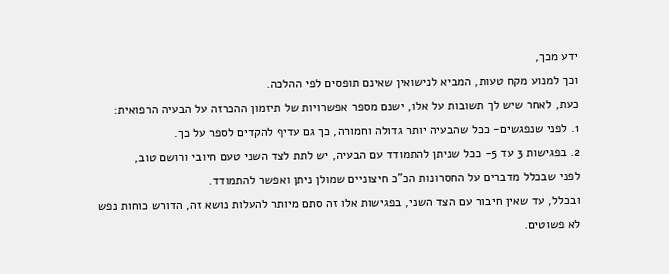ידע מכך,
וכך למנוע מקח טעות, המביא לנישואין שאינם תופסים לפי ההלכה.
כעת, לאחר שיש לך תשובות על אלו, ישנם מספר אפשרויות של תיזמון ההכרזה על הבעיה הרפואית:
1. לפני שנפגשים- ככל שהבעיה יותר גדולה וחמורה, כך גם עדיף להקדים לספר על כך.
2. בפגישות 3 עד 5- ככל שניתן להתמודד עם הבעיה, יש לתת לצד השני טעם חיובי ורושם טוב,
לפני שבכלל מדברים על החסרונות הכ"כ חיצוניים שמולן ניתן ואפשר להתמודד.
ובכלל, עד שאין חיבור עם הצד השני, בפגישות אלו זה סתם מיותר להעלות נושא זה, הדורש כוחות נפש לא פשוטים.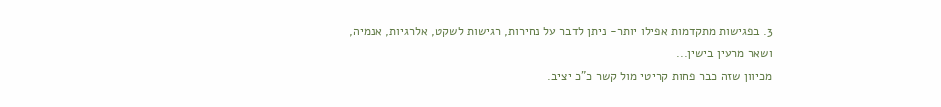3. בפגישות מתקדמות אפילו יותר- ניתן לדבר על נחירות, רגישות לשקט, אלרגיות, אנמיה, ושאר מרעין בישין...
מכיוון שזה כבר פחות קריטי מול קשר כ"כ יציב.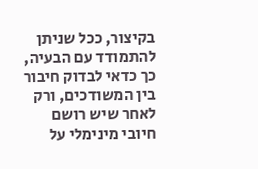בקיצור, ככל שניתן להתמודד עם הבעיה, כך כדאי לבדוק חיבור בין המשודכים, ורק לאחר שיש רושם חיובי מינימלי על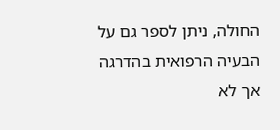החולה, ניתן לספר גם על הבעיה הרפואית בהדרגה אך לא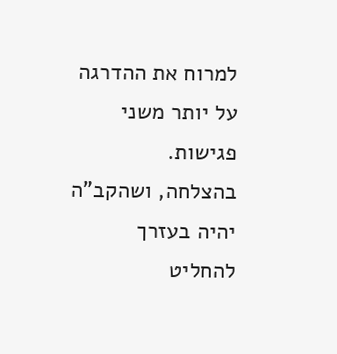למרוח את ההדרגה על יותר משני פגישות.
בהצלחה, ושהקב"ה יהיה בעזרך להחליט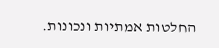החלטות אמתיות ונכונות.